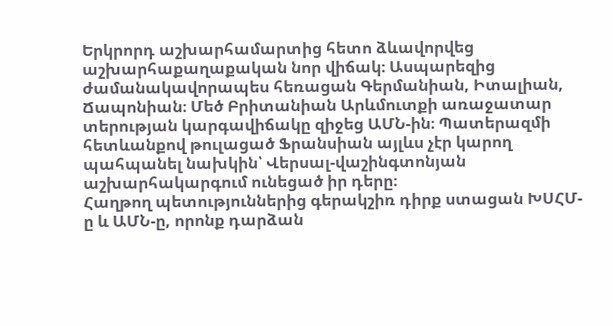Երկրորդ աշխարհամարտից հետո ձևավորվեց աշխարհաքաղաքական նոր վիճակ։ Ասպարեզից ժամանակավորապես հեռացան Գերմանիան, Իտալիան, Ճապոնիան։ Մեծ Բրիտանիան Արևմուտքի առաջատար տերության կարգավիճակը զիջեց ԱՄՆ-ին։ Պատերազմի հետևանքով թուլացած Ֆրանսիան այլևս չէր կարող պահպանել նախկին՝ Վերսալ-վաշինգտոնյան աշխարհակարգում ունեցած իր դերը։
Հաղթող պետություններից գերակշիռ դիրք ստացան ԽՍՀՄ-ը և ԱՄՆ-ը, որոնք դարձան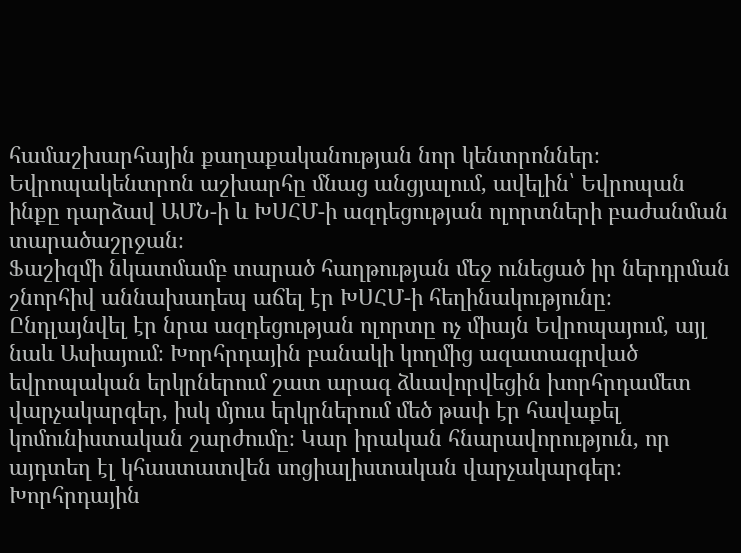համաշխարհային քաղաքականության նոր կենտրոններ։ Եվրոպակենտրոն աշխարհը մնաց անցյալում, ավելին՝ Եվրոպան ինքը դարձավ ԱՄՆ-ի և ԽՍՀՄ-ի ազդեցության ոլորտների բաժանման տարածաշրջան։
Ֆաշիզմի նկատմամբ տարած հաղթության մեջ ունեցած իր ներդրման շնորհիվ աննախադեպ աճել էր ԽՍՀՄ-ի հեղինակությունը։ Ընդլայնվել էր նրա ազդեցության ոլորտը ոչ միայն Եվրոպայում, այլ նաև Ասիայում։ Խորհրդային բանակի կողմից ազատագրված եվրոպական երկրներում շատ արագ ձևավորվեցին խորհրդամետ վարչակարգեր, իսկ մյուս երկրներում մեծ թափ էր հավաքել կոմունիստական շարժումը։ Կար իրական հնարավորություն, որ այդտեղ էլ կհաստատվեն սոցիալիստական վարչակարգեր։ Խորհրդային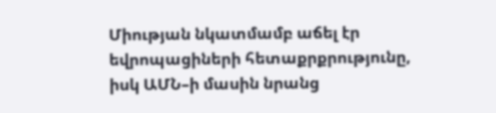Միության նկատմամբ աճել էր եվրոպացիների հետաքրքրությունը, իսկ ԱՄՆ–ի մասին նրանց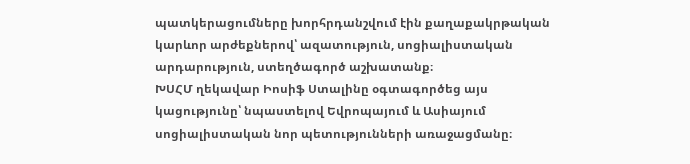պատկերացումները խորհրդանշվում էին քաղաքակրթական կարևոր արժեքներով՝ ազատություն, սոցիալիստական արդարություն, ստեղծագործ աշխատանք։
ԽՍՀՄ ղեկավար Իոսիֆ Ստալինը օգտագործեց այս կացությունը՝ նպաստելով Եվրոպայում և Ասիայում սոցիալիստական նոր պետությունների առաջացմանը։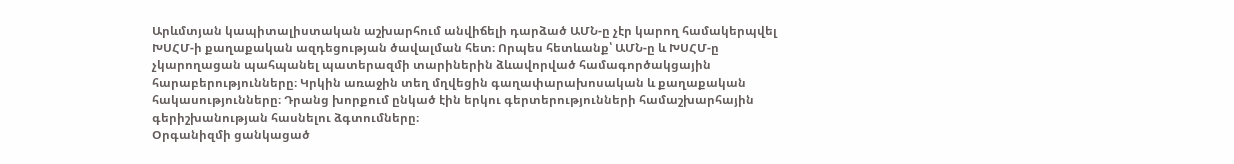Արևմտյան կապիտալիստական աշխարհում անվիճելի դարձած ԱՄՆ-ը չէր կարող համակերպվել ԽՍՀՄ-ի քաղաքական ազդեցության ծավալման հետ։ Որպես հետևանք՝ ԱՄՆ-ը և ԽՍՀՄ-ը չկարողացան պահպանել պատերազմի տարիներին ձևավորված համագործակցային հարաբերությունները։ Կրկին առաջին տեղ մղվեցին գաղափարախոսական և քաղաքական հակասությունները։ Դրանց խորքում ընկած էին երկու գերտերությունների համաշխարհային գերիշխանության հասնելու ձգտումները։
Օրգանիզմի ցանկացած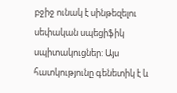բջիջ ունակ է սինթեզելու սեփական սպեցիֆիկ սպիտակուցներ: Այս հատկությունը գենետիկ է և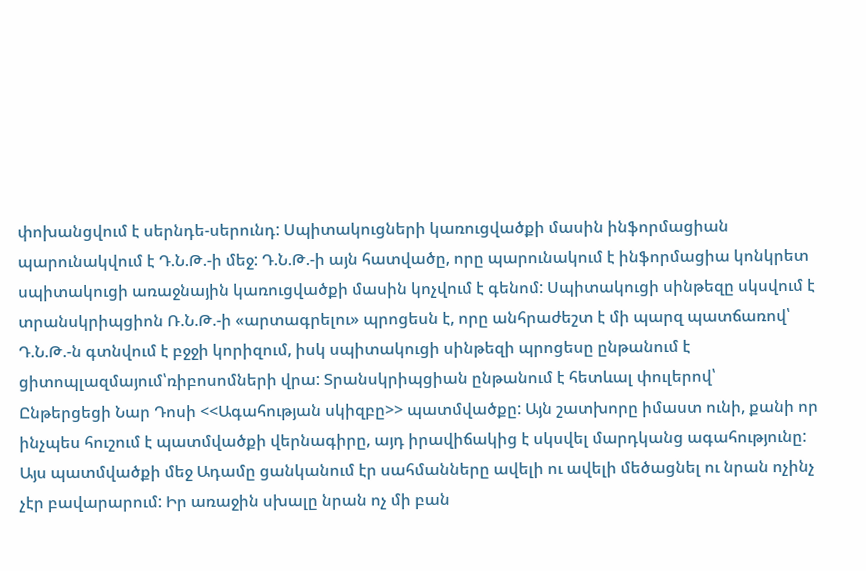փոխանցվում է սերնդե-սերունդ: Սպիտակուցների կառուցվածքի մասին ինֆորմացիան պարունակվում է Դ.Ն.Թ.-ի մեջ: Դ.Ն.Թ.-ի այն հատվածը, որը պարունակում է ինֆորմացիա կոնկրետ սպիտակուցի առաջնային կառուցվածքի մասին կոչվում է գենոմ: Սպիտակուցի սինթեզը սկսվում է տրանսկրիպցիոն Ռ.Ն.Թ.-ի «արտագրելու» պրոցեսն է, որը անհրաժեշտ է մի պարզ պատճառով՝ Դ.Ն.Թ.-ն գտնվում է բջջի կորիզում, իսկ սպիտակուցի սինթեզի պրոցեսը ընթանում է ցիտոպլազմայում՝ռիբոսոմների վրա: Տրանսկրիպցիան ընթանում է հետևալ փուլերով՝
Ընթերցեցի Նար Դոսի <<Ագահության սկիզբը>> պատմվածքը: Այն շատխորը իմաստ ունի, քանի որ ինչպես հուշում է պատմվածքի վերնագիրը, այդ իրավիճակից է սկսվել մարդկանց ագահությունը: Այս պատմվածքի մեջ Ադամը ցանկանում էր սահմանները ավելի ու ավելի մեծացնել ու նրան ոչինչ չէր բավարարում: Իր առաջին սխալը նրան ոչ մի բան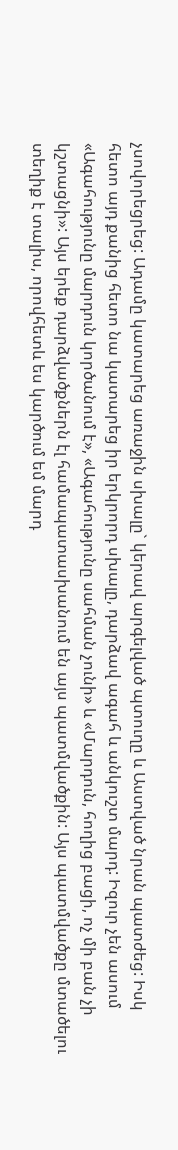չսովորեցրեց: Ադամը կատարեց առաջին սխալը` կերավ արգելված պտուղը և Աստված նրան պատժեց: Իսկ հետո այդ քանից հետո նա կատարեց իր երկրորդ սխալը, դարձավ ագահ և անկուշտ մարդ: Իզուր չեն ասում «Ագահությունը մարդուն կործանում է», «Ագահությունը սահման չունի» և «Մարդուն, հողից բացի, ոչ մի բան չի կշտացնի»: Այս երեք դարձվածքներն էլ համապատասխանում են այս պատմվածքին: Այս պատմվածքը մտածելու տեղիք է տալիս, որովհետև ես կարծում եմ մարդ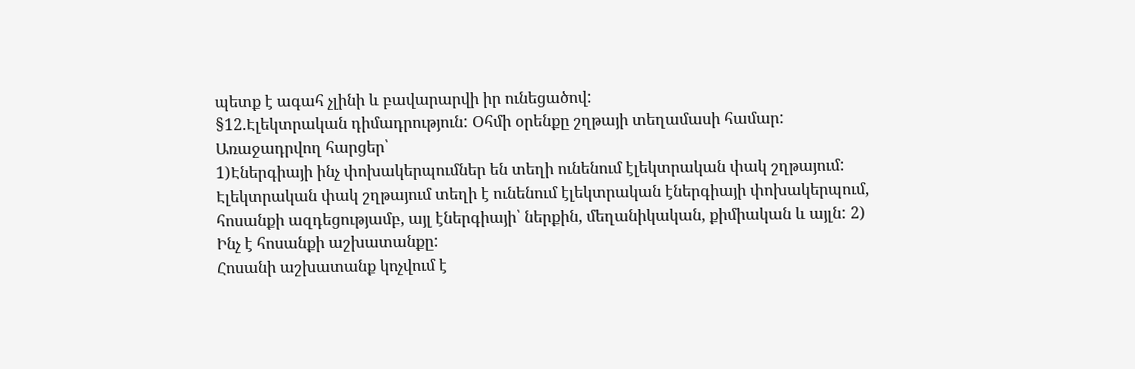պետք է ագահ չլինի և բավարարվի իր ունեցածով:
§12.Էլեկտրական դիմադրություն: Օհմի օրենքը շղթայի տեղամասի համար:
Առաջադրվող հարցեր՝
1)Էներգիայի ինչ փոխակերպումներ են տեղի ունենում էլեկտրական փակ շղթայում:
Էլեկտրական փակ շղթայում տեղի է ունենում էլեկտրական էներգիայի փոխակերպում, հոսանքի ազդեցությամբ, այլ էներգիայի՝ ներքին, մեղանիկական, քիմիական և այլն: 2) Ինչ է հոսանքի աշխատանքը:
Հոսանի աշխատանք կոչվում է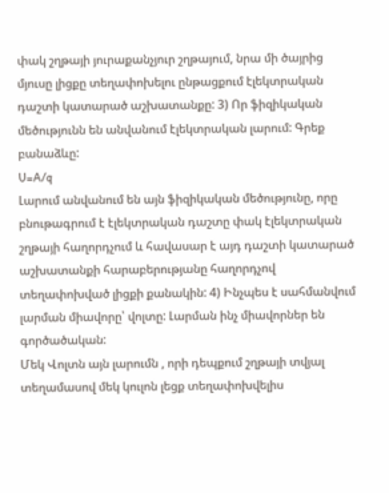փակ շղթայի յուրաքանչյուր շղթայում, նրա մի ծայրից մյուսը լիցքը տեղափոխելու ընթացքում էլեկտրական դաշտի կատարած աշխատանքը: 3) Որ ֆիզիկական մեծությունն են անվանում էլեկտրական լարում: Գրեք բանաձևը:
U=A/q
Լարում անվանում են այն ֆիզիկական մեծությունը, որը բնութագրում է էլեկտրական դաշտը փակ էլեկտրական շղթայի հաղորդչում և հավասար է այդ դաշտի կատարած աշխատանքի հարաբերությանը հաղորդչով տեղափոխված լիցքի քանակին: 4) Ինչպես է սահմանվում լարման միավորը՝ վոլտը: Լարման ինչ միավորներ են գործածական:
Մեկ Վոլտն այն լարումն , որի դեպքում շղթայի տվյալ տեղամասով մեկ կուլոն լեցք տեղափոխվելիս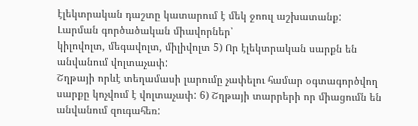էլեկտրական դաշտը կատարում է մեկ ջոուլ աշխատանք:
Լարման գործածական միավորներ՝
կիլովոլտ, մեգավոլտ, միլիվոլտ 5) Որ էլեկտրական սարքն են անվանում վոլտաչափ:
Շղթայի որևէ տեղամասի լարումը չափելու համար օգտագործվող սարքը կոչվում է վոլտաչափ: 6) Շղթայի տարրերի որ միացումն են անվանում զուգահեռ: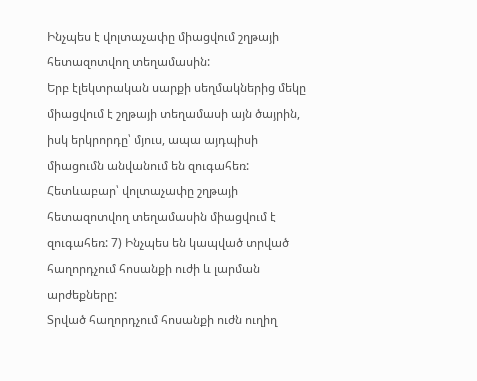Ինչպես է վոլտաչափը միացվում շղթայի հետազոտվող տեղամասին:
Երբ էլեկտրական սարքի սեղմակներից մեկը միացվում է շղթայի տեղամասի այն ծայրին, իսկ երկրորդը՝ մյուս, ապա այդպիսի միացումն անվանում են զուգահեռ: Հետևաբար՝ վոլտաչափը շղթայի հետազոտվող տեղամասին միացվում է զուգահեռ: 7) Ինչպես են կապված տրված հաղորդչում հոսանքի ուժի և լարման արժեքները:
Տրված հաղորդչում հոսանքի ուժն ուղիղ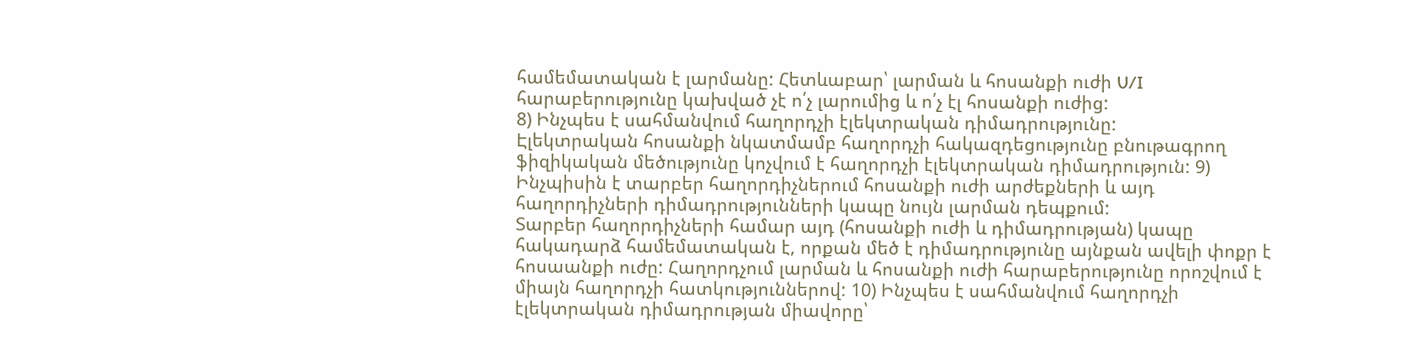համեմատական է լարմանը: Հետևաբար՝ լարման և հոսանքի ուժի U/I հարաբերությունը կախված չէ ո՛չ լարումից և ո՛չ էլ հոսանքի ուժից:
8) Ինչպես է սահմանվում հաղորդչի էլեկտրական դիմադրությունը:
Էլեկտրական հոսանքի նկատմամբ հաղորդչի հակազդեցությունը բնութագրող ֆիզիկական մեծությունը կոչվում է հաղորդչի էլեկտրական դիմադրություն: 9) Ինչպիսին է տարբեր հաղորդիչներում հոսանքի ուժի արժեքների և այդ հաղորդիչների դիմադրությունների կապը նույն լարման դեպքում:
Տարբեր հաղորդիչների համար այդ (հոսանքի ուժի և դիմադրության) կապը հակադարձ համեմատական է, որքան մեծ է դիմադրությունը այնքան ավելի փոքր է հոսաանքի ուժը: Հաղորդչում լարման և հոսանքի ուժի հարաբերությունը որոշվում է միայն հաղորդչի հատկություններով: 10) Ինչպես է սահմանվում հաղորդչի էլեկտրական դիմադրության միավորը՝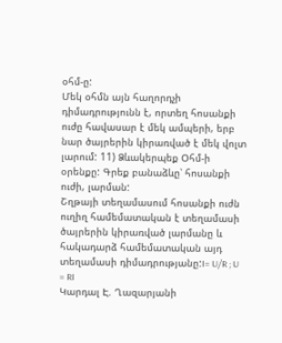օհմ-ը:
Մեկ օհմն այն հաղորդչի դիմադրությունն է, որտեղ հոսանքի ուժը հավասար է մեկ ամպերի, երբ նար ծայրերին կիրառված է մեկ վոլտ լարում: 11) Ձևակերպեք Օհմ-ի օրենքը: Գրեք բանաձևը՝ հոսանքի ուժի, լարման:
Շղթայի տեղամասում հոսանքի ուժն ուղիղ համեմատական է տեղամասի ծայրերին կիրառված լարմանը և հակադարձ համեմատական այդ տեղամասի դիմադրությանը:I= U/R ; U = RI
Կարդալ Է. Ղազարյանի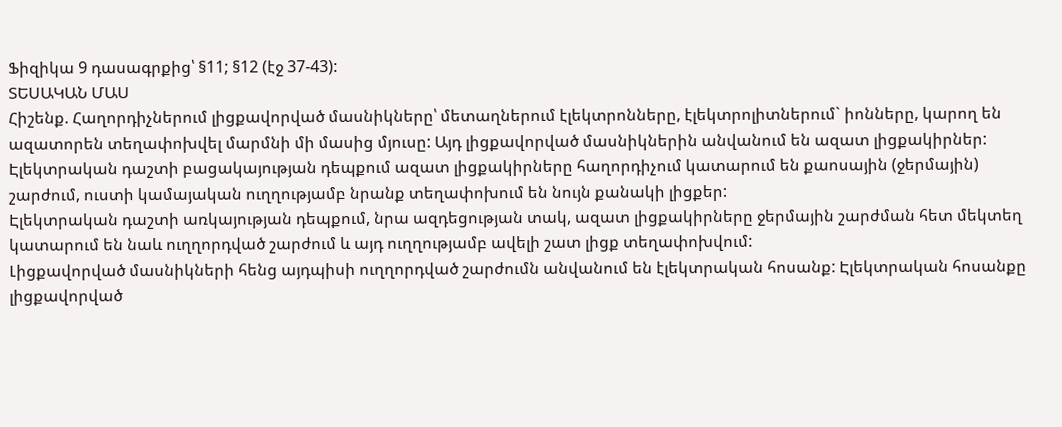Ֆիզիկա 9 դասագրքից՝ §11; §12 (էջ 37-43):
ՏԵՍԱԿԱՆ ՄԱՍ
Հիշենք. Հաղորդիչներում լիցքավորված մասնիկները՝ մետաղներում էլեկտրոնները, էլեկտրոլիտներում` իոնները, կարող են ազատորեն տեղափոխվել մարմնի մի մասից մյուսը: Այդ լիցքավորված մասնիկներին անվանում են ազատ լիցքակիրներ:
Էլեկտրական դաշտի բացակայության դեպքում ազատ լիցքակիրները հաղորդիչում կատարում են քաոսային (ջերմային) շարժում, ուստի կամայական ուղղությամբ նրանք տեղափոխում են նույն քանակի լիցքեր:
Էլեկտրական դաշտի առկայության դեպքում, նրա ազդեցության տակ, ազատ լիցքակիրները ջերմային շարժման հետ մեկտեղ կատարում են նաև ուղղորդված շարժում և այդ ուղղությամբ ավելի շատ լիցք տեղափոխվում:
Լիցքավորված մասնիկների հենց այդպիսի ուղղորդված շարժումն անվանում են էլեկտրական հոսանք: Էլեկտրական հոսանքը լիցքավորված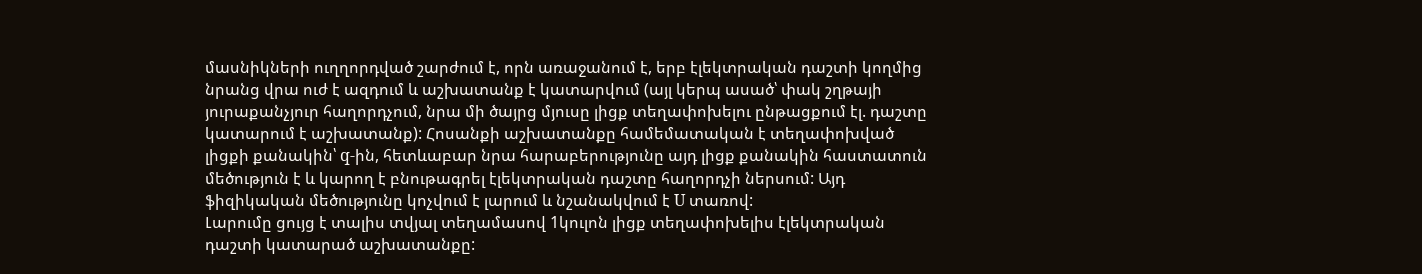մասնիկների ուղղորդված շարժում է, որն առաջանում է, երբ էլեկտրական դաշտի կողմից նրանց վրա ուժ է ազդում և աշխատանք է կատարվում (այլ կերպ ասած՝ փակ շղթայի յուրաքանչյուր հաղորդչում, նրա մի ծայրց մյուսը լիցք տեղափոխելու ընթացքում էլ. դաշտը կատարում է աշխատանք): Հոսանքի աշխատանքը համեմատական է տեղափոխված լիցքի քանակին՝ q-ին, հետևաբար նրա հարաբերությունը այդ լիցք քանակին հաստատուն մեծություն է և կարող է բնութագրել էլեկտրական դաշտը հաղորդչի ներսում: Այդ ֆիզիկական մեծությունը կոչվում է լարում և նշանակվում է U տառով:
Լարումը ցույց է տալիս տվյալ տեղամասով 1կուլոն լիցք տեղափոխելիս էլեկտրական դաշտի կատարած աշխատանքը: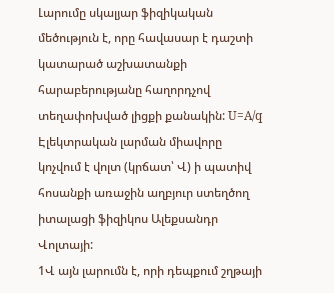Լարումը սկալյար ֆիզիկական մեծություն է, որը հավասար է դաշտի կատարած աշխատանքի հարաբերությանը հաղորդչով տեղափոխված լիցքի քանակին: U=A/q
Էլեկտրական լարման միավորը կոչվում է վոլտ (կրճատ՝ Վ) ի պատիվ հոսանքի առաջին աղբյուր ստեղծող իտալացի ֆիզիկոս Ալեքսանդր Վոլտայի:
1Վ այն լարումն է, որի դեպքում շղթայի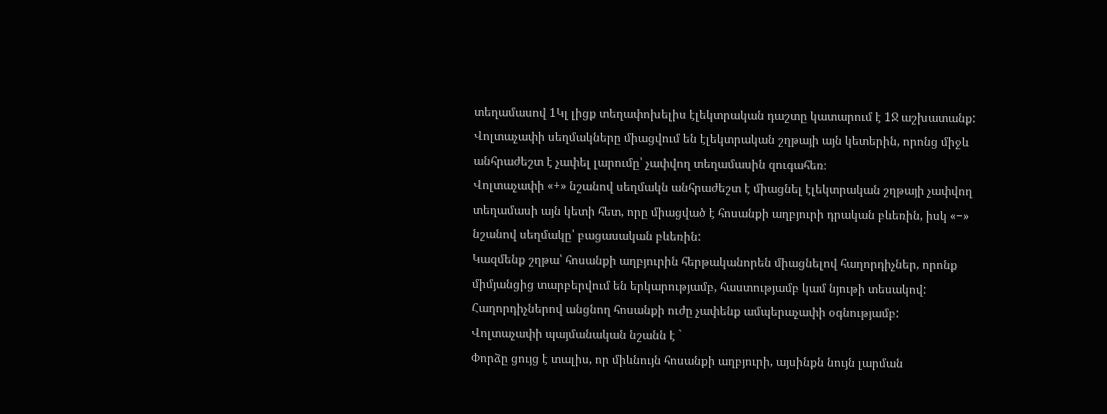տեղամասով 1Կլ լիցք տեղափոխելիս էլեկտրական դաշտը կատարում է 1Ջ աշխատանք:
Վոլտաչափի սեղմակները միացվում են էլեկտրական շղթայի այն կետերին, որոնց միջև անհրաժեշտ է չափել լարումը՝ չափվող տեղամասին զուգահեռ։
Վոլտաչափի «+» նշանով սեղմակն անհրաժեշտ է միացնել էլեկտրական շղթայի չափվող տեղամասի այն կետի հետ, որը միացված է հոսանքի աղբյուրի դրական բևեռին, իսկ «−» նշանով սեղմակը՝ բացասական բևեռին:
Կազմենք շղթա՝ հոսանքի աղբյուրին հերթականորեն միացնելով հաղորդիչներ, որոնք միմյանցից տարբերվում են երկարությամբ, հաստությամբ կամ նյութի տեսակով: Հաղորդիչներով անցնող հոսանքի ուժը չափենք ամպերաչափի օգնությամբ:
Վոլտաչափի պայմանական նշանն է `
Փորձը ցույց է տալիս, որ միևնույն հոսանքի աղբյուրի, այսինքն նույն լարման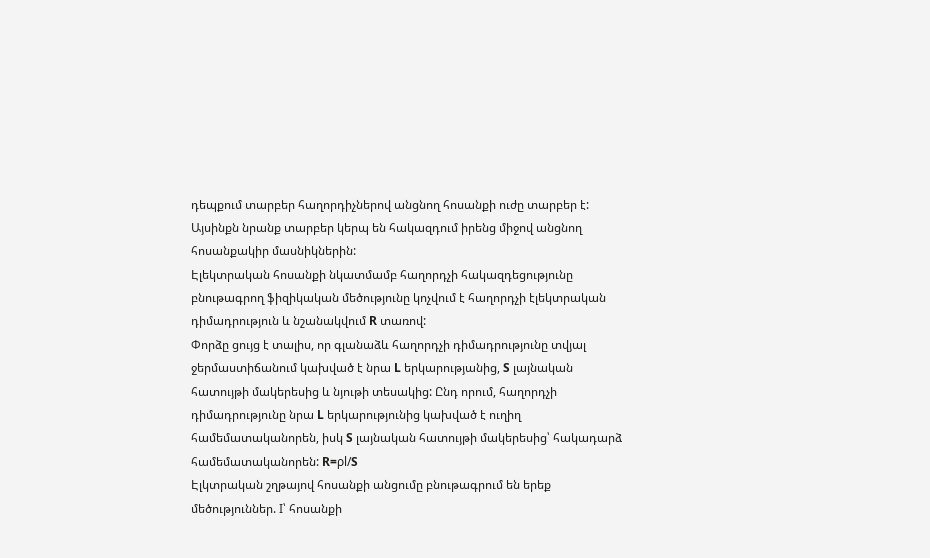դեպքում տարբեր հաղորդիչներով անցնող հոսանքի ուժը տարբեր է: Այսինքն նրանք տարբեր կերպ են հակազդում իրենց միջով անցնող հոսանքակիր մասնիկներին:
Էլեկտրական հոսանքի նկատմամբ հաղորդչի հակազդեցությունը բնութագրող ֆիզիկական մեծությունը կոչվում է հաղորդչի էլեկտրական դիմադրություն և նշանակվում R տառով:
Փորձը ցույց է տալիս, որ գլանաձև հաղորդչի դիմադրությունը տվյալ ջերմաստիճանում կախված է նրա L երկարությանից, S լայնական հատույթի մակերեսից և նյութի տեսակից: Ընդ որում, հաղորդչի դիմադրությունը նրա L երկարությունից կախված է ուղիղ համեմատականորեն, իսկ S լայնական հատույթի մակերեսից՝ հակադարձ համեմատականորեն: R=ρl/S
Էլկտրական շղթայով հոսանքի անցումը բնութագրում են երեք մեծություններ. I՝ հոսանքի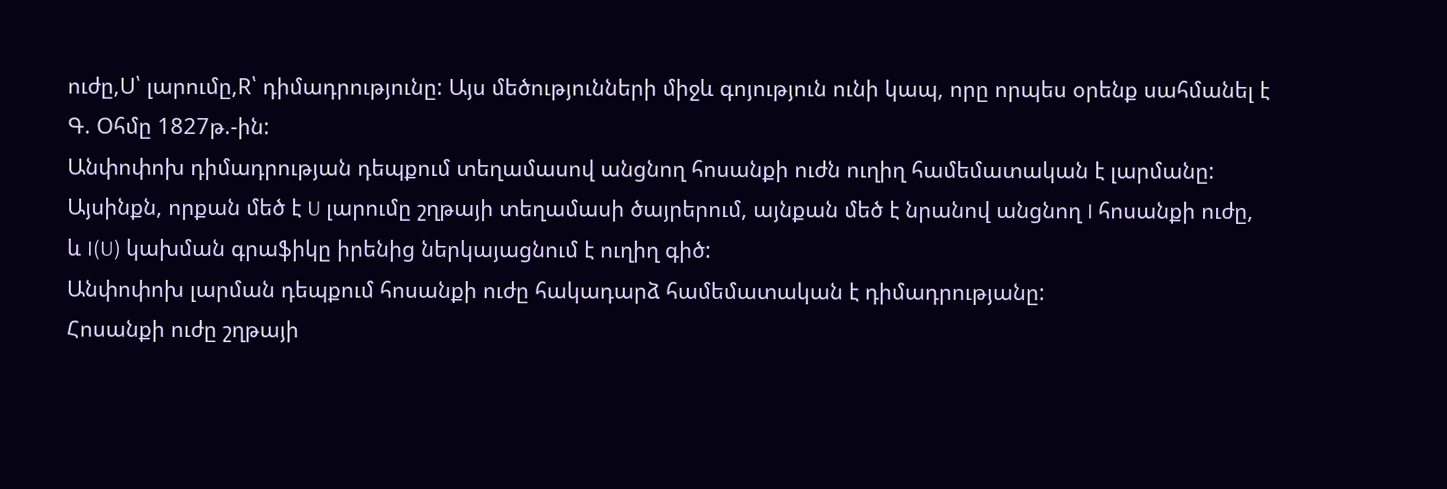ուժը,U՝ լարումը,R՝ դիմադրությունը: Այս մեծությունների միջև գոյություն ունի կապ, որը որպես օրենք սահմանել է Գ. Օհմը 1827թ.-ին:
Անփոփոխ դիմադրության դեպքում տեղամասով անցնող հոսանքի ուժն ուղիղ համեմատական է լարմանը:
Այսինքն, որքան մեծ է U լարումը շղթայի տեղամասի ծայրերում, այնքան մեծ է նրանով անցնող I հոսանքի ուժը, և I(U) կախման գրաֆիկը իրենից ներկայացնում է ուղիղ գիծ:
Անփոփոխ լարման դեպքում հոսանքի ուժը հակադարձ համեմատական է դիմադրությանը:
Հոսանքի ուժը շղթայի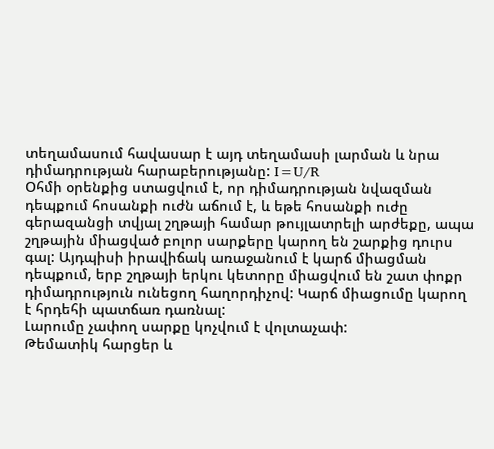տեղամասում հավասար է այդ տեղամասի լարման և նրա դիմադրության հարաբերությանը: I=U/R
Օհմի օրենքից ստացվում է, որ դիմադրության նվազման դեպքում հոսանքի ուժն աճում է, և եթե հոսանքի ուժը գերազանցի տվյալ շղթայի համար թույլատրելի արժեքը, ապա շղթային միացված բոլոր սարքերը կարող են շարքից դուրս գալ: Այդպիսի իրավիճակ առաջանում է կարճ միացման դեպքում, երբ շղթայի երկու կետորը միացվում են շատ փոքր դիմադրություն ունեցող հաղորդիչով: Կարճ միացումը կարող է հրդեհի պատճառ դառնալ:
Լարումը չափող սարքը կոչվում է վոլտաչափ:
Թեմատիկ հարցեր և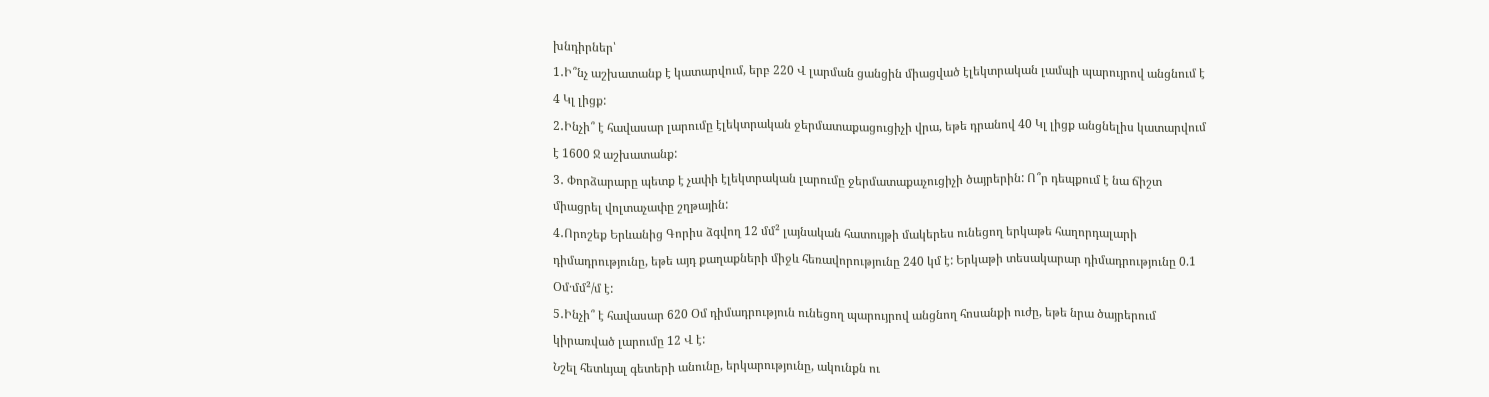խնդիրներ՝
1․Ի՞նչ աշխատանք է կատարվում, երբ 220 Վ լարման ցանցին միացված էլեկտրական լամպի պարույրով անցնում է 4 Կլ լիցք:
2․Ինչի՞ է հավասար լարումը էլեկտրական ջերմատաքացուցիչի վրա, եթե դրանով 40 Կլ լիցք անցնելիս կատարվում է 1600 Ջ աշխատանք:
3․ Փորձարարը պետք է չափի էլեկտրական լարումը ջերմատաքաչուցիչի ծայրերին: Ո՞ր դեպքում է նա ճիշտ միացրել վոլտաչափը շղթային:
4․Որոշեք Երևանից Գորիս ձգվող 12 մմ² լայնական հատույթի մակերես ունեցող երկաթե հաղորդալարի դիմադրությունը, եթե այդ քաղաքների միջև հեռավորությունը 240 կմ է: Երկաթի տեսակարար դիմադրությունը 0.1 Օմ·մմ²/մ է:
5․Ինչի՞ է հավասար 620 Օմ դիմադրություն ունեցող պարույրով անցնող հոսանքի ուժը, եթե նրա ծայրերում կիրառված լարումը 12 Վ է:
Նշել հետևյալ գետերի անունը, երկարությունը, ակունքն ու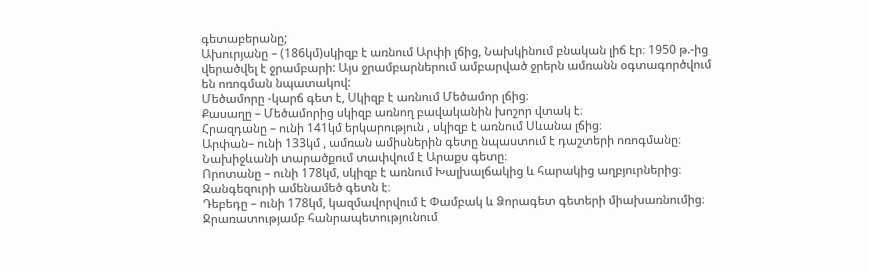գետաբերանը;
Ախուրյանը – (186կմ)սկիզբ է առնում Արփի լճից, Նախկինում բնական լիճ էր։ 1950 թ.-ից վերածվել է ջրամբարի: Այս ջրամբարներում ամբարված ջրերն ամռանն օգտագործվում են ոռոգման նպատակով:
Մեծամորը -կարճ գետ է, Սկիզբ է առնում Մեծամոր լճից։
Քասաղը – Մեծամորից սկիզբ առնող բավականին խոշոր վտակ է։
Հրազդանը – ունի 141կմ երկարություն , սկիզբ է առնում Սևանա լճից։
Արփան– ունի 133կմ , ամռան ամիսներին գետը նպաստում է դաշտերի ոռոգմանը։ Նախիջևանի տարածքում տափվում է Արաքս գետը։
Որոտանը – ունի 178կմ, սկիզբ է առնում Խալխալճակից և հարակից աղբյուրներից։ Զանգեզուրի ամենամեծ գետն է։
Դեբեդը – ունի 178կմ, կազմավորվում է Փամբակ և Ձորագետ գետերի միախառնումից։ Ջրառատությամբ հանրապետությունում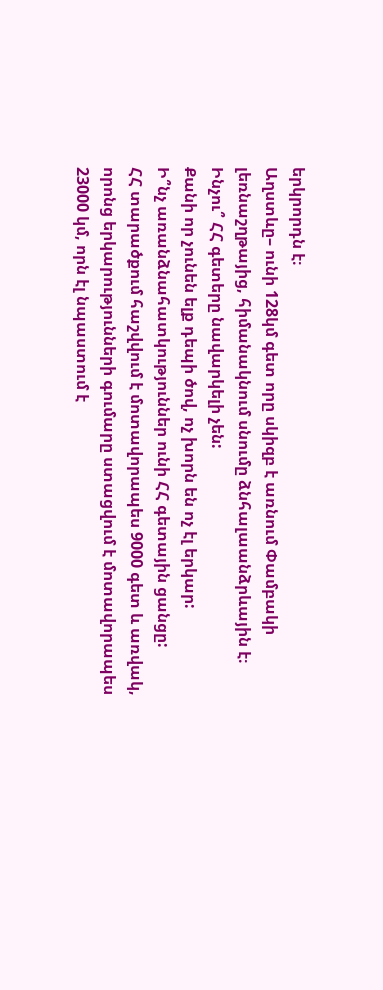երկրորդն է։
Աղստևը– ունի 128կմ գետ որը սկիզբ է առնում Փամբակի լեռնաշղթայից, հիմանակնում սնումը ձնհալաանձրևային է։
Ինչու՞ ՀՀ գետերը նավարկելի չեն:
Քանի որ չունեն ելք դեպի ծով, ոչ խորն են ոչ էլ երկար:
Ի՞նչ առանձնահատկություններ ունի ՀՀ գետային ցանցը:
ՀՀ տարածքում հաշվվում է մոտավորապես 9000 գետ և առվակ, որոնց երկարությունների գումարը ստացվում է մոտավորապես 23000 կմ, որն էլ նպաստում է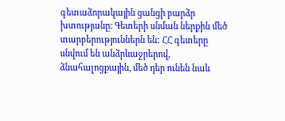գետաձորակային ցանցի բարձր խտությանը։ Գետերի սնման ներքին մեծ տարբերություններն են: ՀՀ գետերը սնվում են անձրևաջրերով, ձնահալոցքային, մեծ դեր ունեն նաև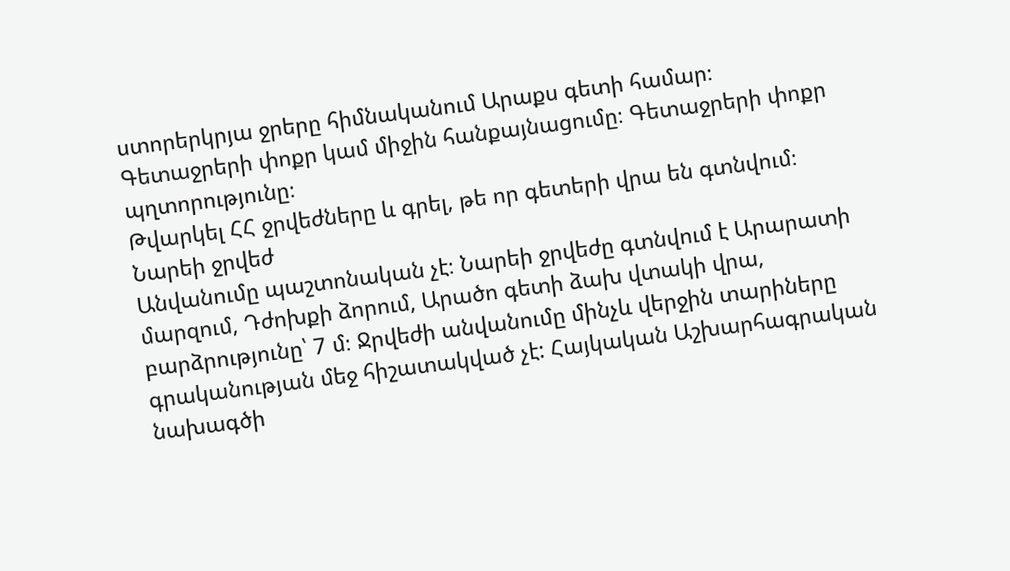ստորերկրյա ջրերը հիմնականում Արաքս գետի համար։ Գետաջրերի փոքր կամ միջին հանքայնացումը։ Գետաջրերի փոքր պղտորությունը։
Թվարկել ՀՀ ջրվեժները և գրել, թե որ գետերի վրա են գտնվում։
Նարեի ջրվեժ
Անվանումը պաշտոնական չէ։ Նարեի ջրվեժը գտնվում է Արարատի մարզում, Դժոխքի ձորում, Արածո գետի ձախ վտակի վրա, բարձրությունը՝ 7 մ։ Ջրվեժի անվանումը մինչև վերջին տարիները գրականության մեջ հիշատակված չէ: Հայկական Աշխարհագրական նախագծի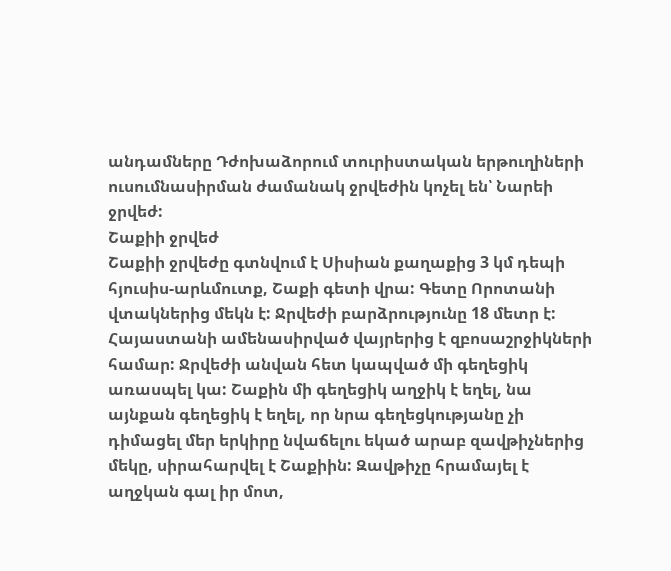անդամները Դժոխաձորում տուրիստական երթուղիների ուսումնասիրման ժամանակ ջրվեժին կոչել են՝ Նարեի ջրվեժ:
Շաքիի ջրվեժ
Շաքիի ջրվեժը գտնվում է Սիսիան քաղաքից 3 կմ դեպի հյուսիս-արևմուտք, Շաքի գետի վրա: Գետը Որոտանի վտակներից մեկն է: Ջրվեժի բարձրությունը 18 մետր է: Հայաստանի ամենասիրված վայրերից է զբոսաշրջիկների համար: Ջրվեժի անվան հետ կապված մի գեղեցիկ առասպել կա: Շաքին մի գեղեցիկ աղջիկ է եղել, նա այնքան գեղեցիկ է եղել, որ նրա գեղեցկությանը չի դիմացել մեր երկիրը նվաճելու եկած արաբ զավթիչներից մեկը, սիրահարվել է Շաքիին: Զավթիչը հրամայել է աղջկան գալ իր մոտ,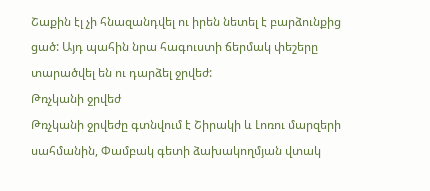Շաքին էլ չի հնազանդվել ու իրեն նետել է բարձունքից ցած: Այդ պահին նրա հագուստի ճերմակ փեշերը տարածվել են ու դարձել ջրվեժ:
Թռչկանի ջրվեժ
Թռչկանի ջրվեժը գտնվում է Շիրակի և Լոռու մարզերի սահմանին, Փամբակ գետի ձախակողմյան վտակ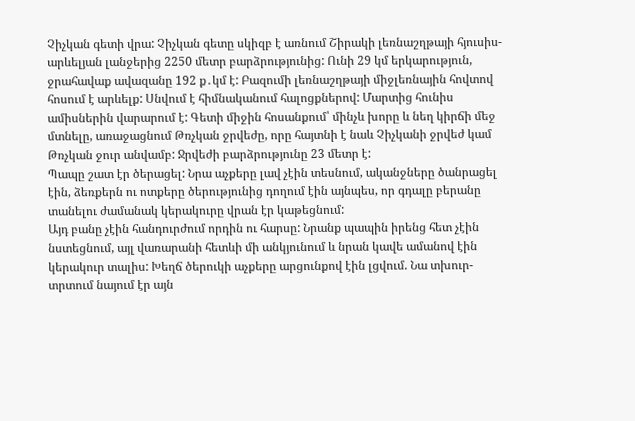Չիչկան գետի վրա: Չիչկան գետը սկիզբ է առնում Շիրակի լեռնաշղթայի հյուսիս-արևելյան լանջերից 2250 մետր բարձրությունից: Ունի 29 կմ երկարություն, ջրահավաք ավազանը 192 ք․կմ է: Բազումի լեռնաշղթայի միջլեռնային հովտով հոսում է արևելք: Սնվում է հիմնականում հալոցքներով: Մարտից հունիս ամիսներին վարարում է: Գետի միջին հոսանքում՝ մինչև խորը և նեղ կիրճի մեջ մտնելը, առաջացնում Թռչկան ջրվեժը, որը հայտնի է նաև Չիչկանի ջրվեժ կամ Թռչկան ջուր անվամբ: Ջրվեժի բարձրությունը 23 մետր է:
Պապը շատ էր ծերացել: Նրա աչքերը լավ չէին տեսնում, ականջները ծանրացել էին, ձեռքերն ու ոտքերը ծերությունից դողում էին այնպես, որ գդալը բերանը տանելու ժամանակ կերակուրը վրան էր կաթեցնում:
Այդ բանը չէին հանդուրժում որդին ու հարսը: Նրանք պապին իրենց հետ չէին նստեցնում, այլ վառարանի հետևի մի անկյունում և նրան կավե ամանով էին կերակուր տալիս: Խեղճ ծերուկի աչքերը արցունքով էին լցվում. Նա տխուր-տրտում նայում էր այն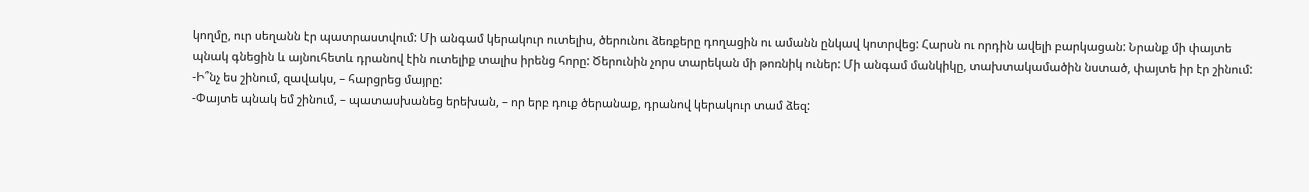կողմը, ուր սեղանն էր պատրաստվում: Մի անգամ կերակուր ուտելիս, ծերունու ձեռքերը դողացին ու ամանն ընկավ կոտրվեց: Հարսն ու որդին ավելի բարկացան: Նրանք մի փայտե պնակ գնեցին և այնուհետև դրանով էին ուտելիք տալիս իրենց հորը: Ծերունին չորս տարեկան մի թոռնիկ ուներ: Մի անգամ մանկիկը, տախտակամածին նստած, փայտե իր էր շինում:
-Ի՞նչ ես շինում, զավակս, – հարցրեց մայրը:
-Փայտե պնակ եմ շինում, – պատասխանեց երեխան, – որ երբ դուք ծերանաք, դրանով կերակուր տամ ձեզ: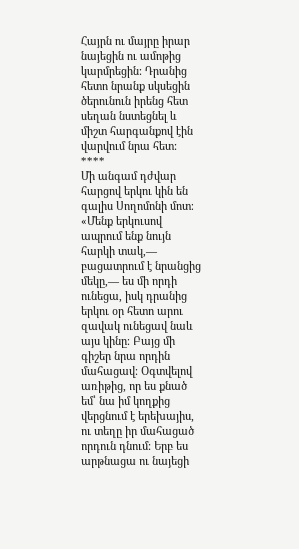Հայրն ու մայրը իրար նայեցին ու ամոթից կարմրեցին: Դրանից հետո նրանք սկսեցին ծերունուն իրենց հետ սեղան նստեցնել և միշտ հարգանքով էին վարվում նրա հետ:
****
Մի անգամ դժվար հարցով երկու կին են գալիս Սողոմոնի մոտ։ «Մենք երկուսով ապրում ենք նույն հարկի տակ,— բացատրում է նրանցից մեկը,— ես մի որդի ունեցա, իսկ դրանից երկու օր հետո արու զավակ ունեցավ նաև այս կինը։ Բայց մի գիշեր նրա որդին մահացավ։ Օգտվելով առիթից, որ ես քնած եմ՝ նա իմ կողքից վերցնում է երեխայիս, ու տեղը իր մահացած որդուն դնում։ Երբ ես արթնացա ու նայեցի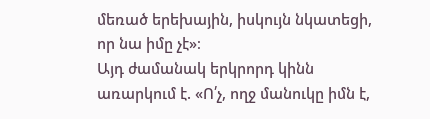մեռած երեխային, իսկույն նկատեցի, որ նա իմը չէ»։
Այդ ժամանակ երկրորդ կինն առարկում է. «Ո՛չ, ողջ մանուկը իմն է,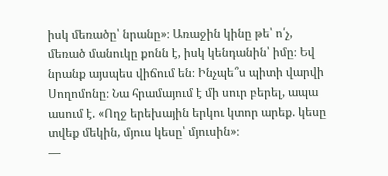իսկ մեռածը՝ նրանը»։ Առաջին կինը թե՝ ո՛չ, մեռած մանուկը քոնն է, իսկ կենդանին՝ իմը։ Եվ նրանք այսպես վիճում են։ Ինչպե՞ս պիտի վարվի Սողոմոնը։ Նա հրամայում է մի սուր բերել, ապա ասում է. «Ողջ երեխային երկու կտոր արեք. կեսը տվեք մեկին, մյուս կեսը՝ մյուսին»։
—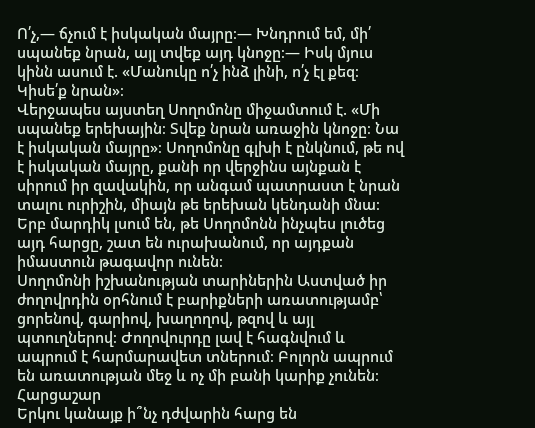Ո՛չ,— ճչում է իսկական մայրը։— Խնդրում եմ, մի՛ սպանեք նրան, այլ տվեք այդ կնոջը։— Իսկ մյուս կինն ասում է. «Մանուկը ո՛չ ինձ լինի, ո՛չ էլ քեզ։ Կիսե՛ք նրան»։
Վերջապես այստեղ Սողոմոնը միջամտում է. «Մի սպանեք երեխային։ Տվեք նրան առաջին կնոջը։ Նա է իսկական մայրը»։ Սողոմոնը գլխի է ընկնում, թե ով է իսկական մայրը, քանի որ վերջինս այնքան է սիրում իր զավակին, որ անգամ պատրաստ է նրան տալու ուրիշին, միայն թե երեխան կենդանի մնա։ Երբ մարդիկ լսում են, թե Սողոմոնն ինչպես լուծեց այդ հարցը, շատ են ուրախանում, որ այդքան իմաստուն թագավոր ունեն։
Սողոմոնի իշխանության տարիներին Աստված իր ժողովրդին օրհնում է բարիքների առատությամբ՝ ցորենով, գարիով, խաղողով, թզով և այլ պտուղներով։ Ժողովուրդը լավ է հագնվում և ապրում է հարմարավետ տներում։ Բոլորն ապրում են առատության մեջ և ոչ մի բանի կարիք չունեն։
Հարցաշար
Երկու կանայք ի՞նչ դժվարին հարց են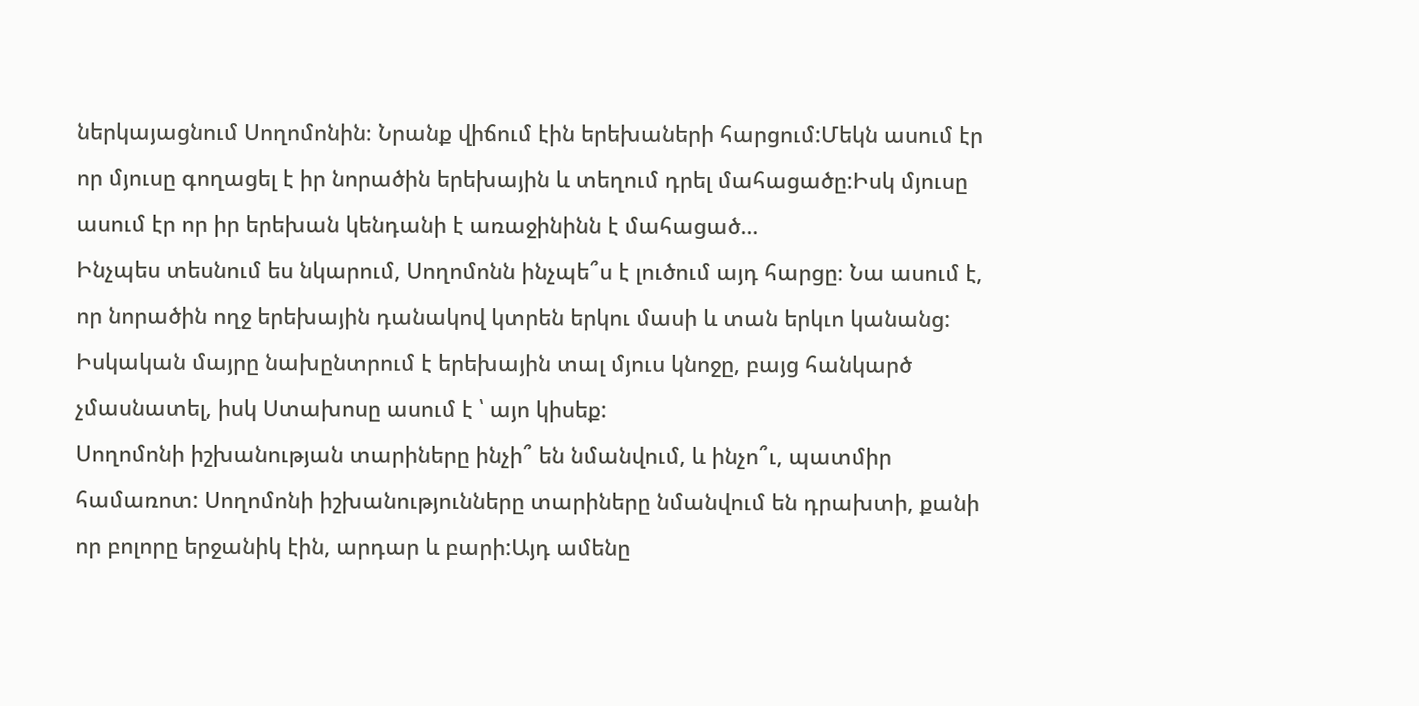ներկայացնում Սողոմոնին։ Նրանք վիճում էին երեխաների հարցում:Մեկն ասում էր որ մյուսը գողացել է իր նորածին երեխային և տեղում դրել մահացածը:Իսկ մյուսը ասում էր որ իր երեխան կենդանի է առաջինինն է մահացած…
Ինչպես տեսնում ես նկարում, Սողոմոնն ինչպե՞ս է լուծում այդ հարցը։ Նա ասում է, որ նորածին ողջ երեխային դանակով կտրեն երկու մասի և տան երկւո կանանց: Իսկական մայրը նախընտրում է երեխային տալ մյուս կնոջը, բայց հանկարծ չմասնատել, իսկ Ստախոսը ասում է ՝ այո կիսեք:
Սողոմոնի իշխանության տարիները ինչի՞ են նմանվում, և ինչո՞ւ, պատմիր համառոտ: Սողոմոնի իշխանությունները տարիները նմանվում են դրախտի, քանի որ բոլորը երջանիկ էին, արդար և բարի:Այդ ամենը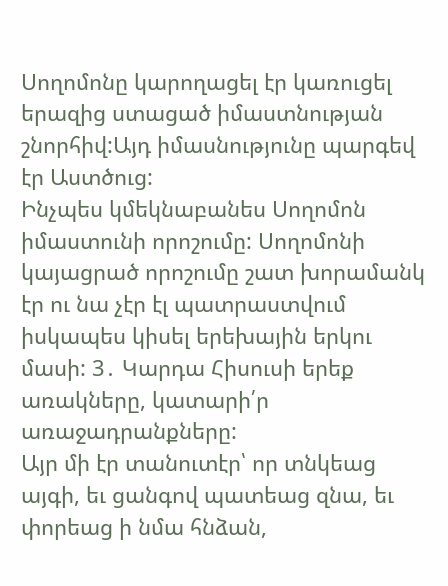Սողոմոնը կարողացել էր կառուցել երազից ստացած իմաստնության շնորհիվ:Այդ իմասնությունը պարգեվ էր Աստծուց:
Ինչպես կմեկնաբանես Սողոմոն իմաստունի որոշումը: Սողոմոնի կայացրած որոշումը շատ խորամանկ էր ու նա չէր էլ պատրաստվում իսկապես կիսել երեխային երկու մասի: 3․ Կարդա Հիսուսի երեք առակները, կատարի՛ր առաջադրանքները:
Այր մի էր տանուտէր՝ որ տնկեաց այգի, եւ ցանգով պատեաց զնա, եւ փորեաց ի նմա հնձան,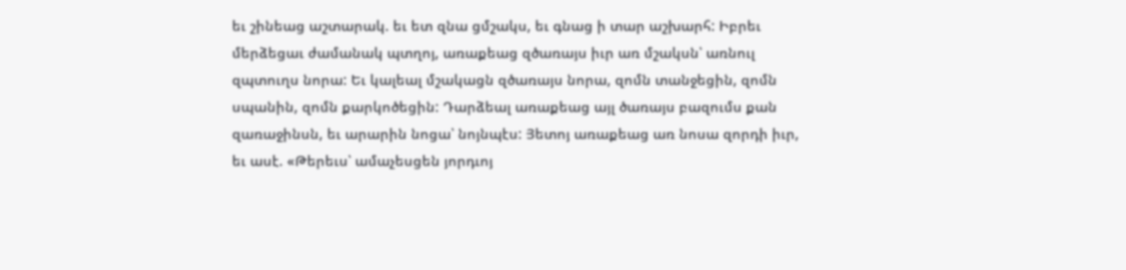եւ շինեաց աշտարակ. եւ ետ զնա ցմշակս, եւ գնաց ի տար աշխարհ: Իբրեւ մերձեցաւ ժամանակ պտղոյ, առաքեաց զծառայս իւր առ մշակսն՝ առնուլ զպտուղս նորա: Եւ կալեալ մշակացն զծառայս նորա, զոմն տանջեցին, զոմն սպանին, զոմն քարկոծեցին: Դարձեալ առաքեաց այլ ծառայս բազումս քան զառաջինսն, եւ արարին նոցա՝ նոյնպէս: Յետոյ առաքեաց առ նոսա զորդի իւր, եւ ասէ. «Թերեւս՝ ամաչեսցեն յորդւոյ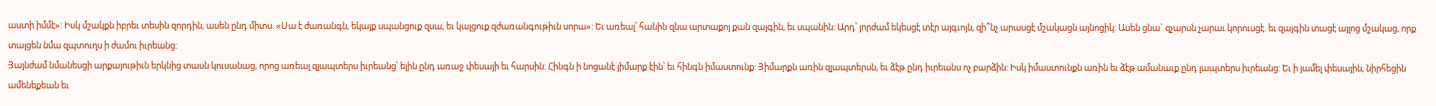աստի իմմէ»: Իսկ մշակքն իբրեւ տեսին զորդին, ասեն ընդ միտս. «Սա է ժառանգն, եկայք սպանցուք զսա, եւ կալցուք զժառանգութիւն սորա»: Եւ առեալ՝ հանին զնա արտաքոյ քան զայգին, եւ սպանին: Արդ՝ յորժամ եկեսցէ տէր այգւոյն, զի՞նչ արասցէ մշակացն այնոցիկ: Ասեն ցնա` զչարսն չարաւ կորուսցէ. եւ զայգին տացէ այլոց մշակաց, որք տայցեն նմա զպտուղս ի ժամու իւրեանց:
Յայնժամ նմանեսցի արքայութիւն երկնից տասն կուսանաց, որոց առեալ զլապտերս իւրեանց՝ ելին ընդ առաջ փեսայի եւ հարսին: Հինգն ի նոցանէ յիմարք էին՝ եւ հինգն իմաստունք: Յիմարքն առին զլապտերսն, եւ ձէթ ընդ իւրեանս ոչ բարձին: Իսկ իմաստունքն առին եւ ձէթ ամանաւք ընդ լապտերս իւրեանց: Եւ ի յամել փեսային, նիրհեցին ամենեքեան եւ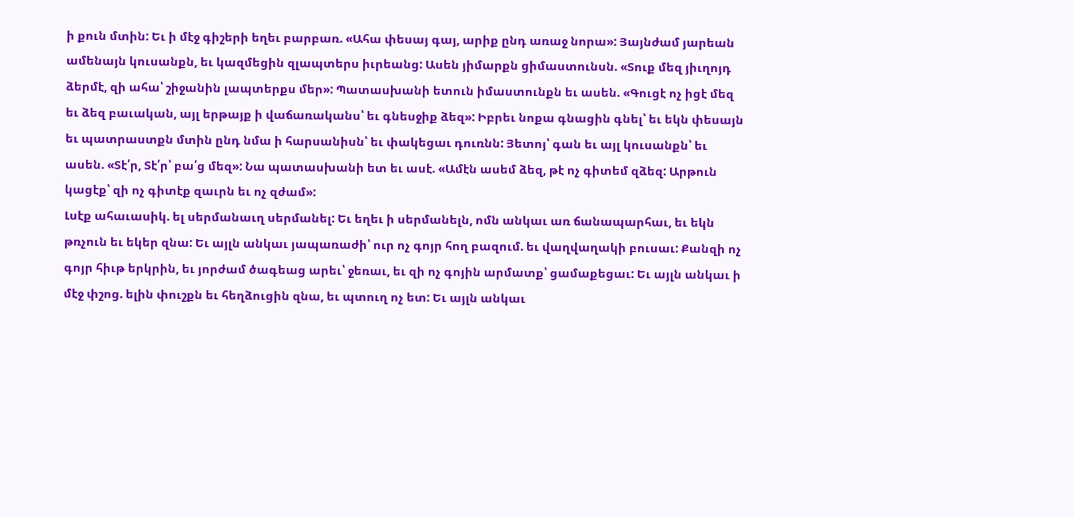ի քուն մտին: Եւ ի մէջ գիշերի եղեւ բարբառ. «Ահա փեսայ գայ, արիք ընդ առաջ նորա»: Յայնժամ յարեան ամենայն կուսանքն, եւ կազմեցին զլապտերս իւրեանց: Ասեն յիմարքն ցիմաստունսն. «Տուք մեզ յիւղոյդ ձերմէ, զի ահա՝ շիջանին լապտերքս մեր»: Պատասխանի ետուն իմաստունքն եւ ասեն. «Գուցէ ոչ իցէ մեզ եւ ձեզ բաւական, այլ երթայք ի վաճառականս՝ եւ գնեսջիք ձեզ»: Իբրեւ նոքա գնացին գնել՝ եւ եկն փեսայն եւ պատրաստքն մտին ընդ նմա ի հարսանիսն՝ եւ փակեցաւ դուռնն: Յետոյ՝ գան եւ այլ կուսանքն՝ եւ ասեն. «Տէ՛ր, Տէ՛ր՝ բա՛ց մեզ»: Նա պատասխանի ետ եւ ասէ. «Ամէն ասեմ ձեզ, թէ ոչ գիտեմ զձեզ: Արթուն կացէք՝ զի ոչ գիտէք զաւրն եւ ոչ զժամ»:
Լսէք ահաւասիկ. ել սերմանաւղ սերմանել: Եւ եղեւ ի սերմանելն, ոմն անկաւ առ ճանապարհաւ, եւ եկն թռչուն եւ եկեր զնա: Եւ այլն անկաւ յապառաժի՝ ուր ոչ գոյր հող բազում. եւ վաղվաղակի բուսաւ: Քանզի ոչ գոյր հիւթ երկրին, եւ յորժամ ծագեաց արեւ՝ ջեռաւ, եւ զի ոչ գոյին արմատք՝ ցամաքեցաւ: Եւ այլն անկաւ ի մէջ փշոց. ելին փուշքն եւ հեղձուցին զնա, եւ պտուղ ոչ ետ: Եւ այլն անկաւ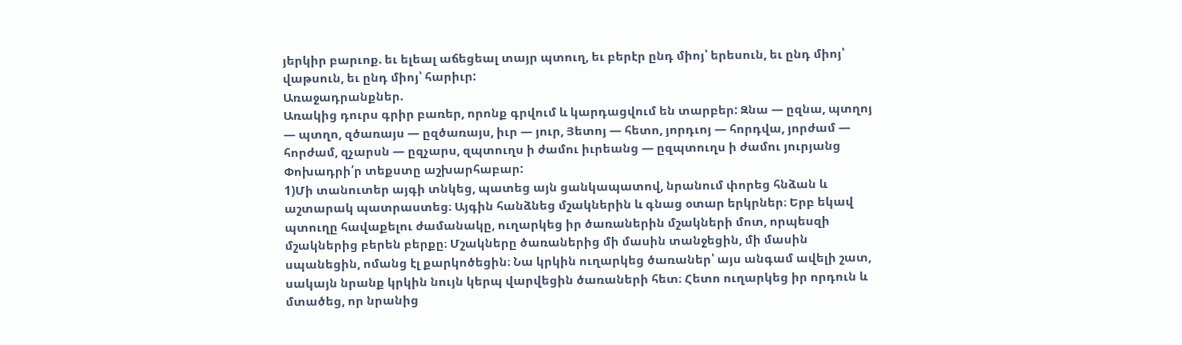յերկիր բարւոք. եւ ելեալ աճեցեալ տայր պտուղ, եւ բերէր ընդ միոյ՝ երեսուն, եւ ընդ միոյ՝ վաթսուն, եւ ընդ միոյ՝ հարիւր:
Առաջադրանքներ.
Առակից դուրս գրիր բառեր, որոնք գրվում և կարդացվում են տարբեր: Զնա — ըզնա, պտղոյ — պտղո, զծառայս — ըզծառայս, իւր — յուր, Յետոյ — հետո, յորդւոյ — հորդվա, յորժամ — հորժամ, զչարսն — ըզչարս, զպտուղս ի ժամու իւրեանց — ըզպտուղս ի ժամու յուրյանց
Փոխադրի՛ր տեքստը աշխարհաբար:
1)Մի տանուտեր այգի տնկեց, պատեց այն ցանկապատով, նրանում փորեց հնձան և աշտարակ պատրաստեց։ Այգին հանձնեց մշակներին և գնաց օտար երկրներ։ Երբ եկավ պտուղը հավաքելու ժամանակը, ուղարկեց իր ծառաներին մշակների մոտ, որպեսզի մշակներից բերեն բերքը։ Մշակները ծառաներից մի մասին տանջեցին, մի մասին սպանեցին, ոմանց էլ քարկոծեցին։ Նա կրկին ուղարկեց ծառաներ՝ այս անգամ ավելի շատ, սակայն նրանք կրկին նույն կերպ վարվեցին ծառաների հետ։ Հետո ուղարկեց իր որդուն և մտածեց, որ նրանից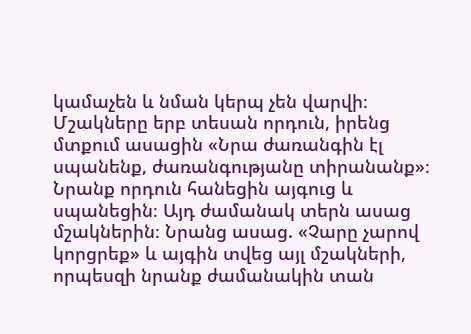կամաչեն և նման կերպ չեն վարվի։ Մշակները երբ տեսան որդուն, իրենց մտքում ասացին «Նրա ժառանգին էլ սպանենք, ժառանգությանը տիրանանք»։ Նրանք որդուն հանեցին այգուց և սպանեցին։ Այդ ժամանակ տերն ասաց մշակներին։ Նրանց ասաց. «Չարը չարով կորցրեք» և այգին տվեց այլ մշակների, որպեսզի նրանք ժամանակին տան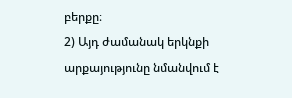բերքը։
2) Այդ ժամանակ երկնքի արքայությունը նմանվում է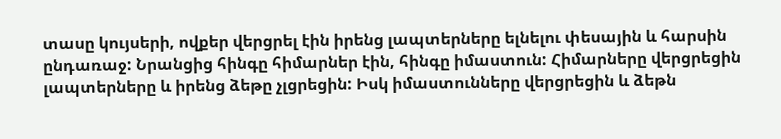տասը կույսերի, ովքեր վերցրել էին իրենց լապտերները ելնելու փեսային և հարսին ընդառաջ: Նրանցից հինգը հիմարներ էին, հինգը իմաստուն: Հիմարները վերցրեցին լապտերները և իրենց ձեթը չլցրեցին: Իսկ իմաստունները վերցրեցին և ձեթն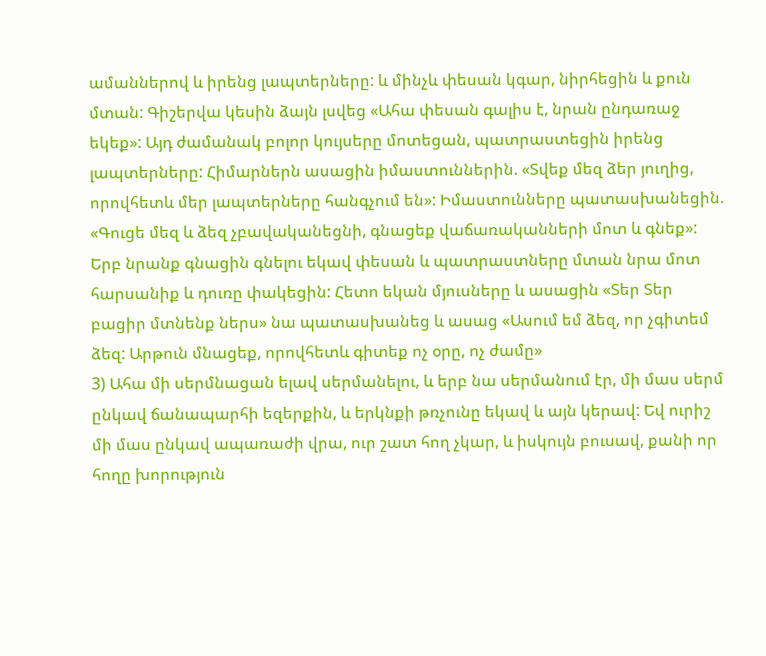ամաններով և իրենց լապտերները: և մինչև փեսան կգար, նիրհեցին և քուն մտան: Գիշերվա կեսին ձայն լսվեց «Ահա փեսան գալիս է, նրան ընդառաջ եկեք»: Այդ ժամանակ բոլոր կույսերը մոտեցան, պատրաստեցին իրենց լապտերները: Հիմարներն ասացին իմաստուններին. «Տվեք մեզ ձեր յուղից, որովհետև մեր լապտերները հանգչում են»: Իմաստունները պատասխանեցին. «Գուցե մեզ և ձեզ չբավականեցնի, գնացեք վաճառականների մոտ և գնեք»: Երբ նրանք գնացին գնելու եկավ փեսան և պատրաստները մտան նրա մոտ հարսանիք և դուռը փակեցին: Հետո եկան մյուսները և ասացին «Տեր Տեր բացիր մտնենք ներս» նա պատասխանեց և ասաց «Ասում եմ ձեզ, որ չգիտեմ ձեզ: Արթուն մնացեք, որովհետև գիտեք ոչ օրը, ոչ ժամը»
3) Ահա մի սերմնացան ելավ սերմանելու, և երբ նա սերմանում էր, մի մաս սերմ ընկավ ճանապարհի եզերքին, և երկնքի թռչունը եկավ և այն կերավ: Եվ ուրիշ մի մաս ընկավ ապառաժի վրա, ուր շատ հող չկար, և իսկույն բուսավ, քանի որ հողը խորություն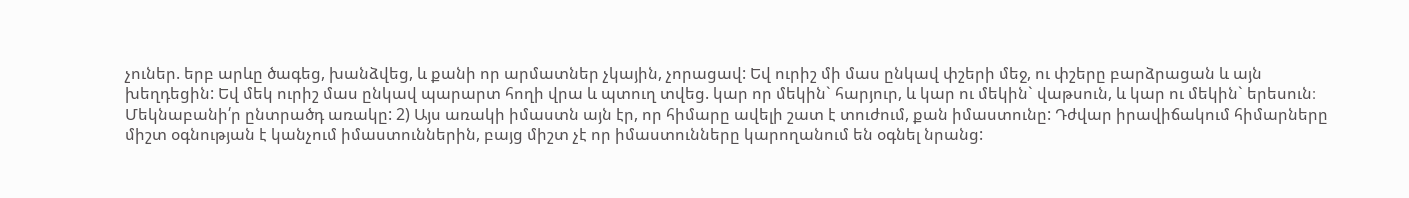չուներ. երբ արևը ծագեց, խանձվեց, և քանի որ արմատներ չկային, չորացավ: Եվ ուրիշ մի մաս ընկավ փշերի մեջ, ու փշերը բարձրացան և այն խեղդեցին: Եվ մեկ ուրիշ մաս ընկավ պարարտ հողի վրա և պտուղ տվեց. կար որ մեկին` հարյուր, և կար ու մեկին` վաթսուն, և կար ու մեկին` երեսուն։
Մեկնաբանի՛ր ընտրածդ առակը: 2) Այս առակի իմաստն այն էր, որ հիմարը ավելի շատ է տուժում, քան իմաստունը: Դժվար իրավիճակում հիմարները միշտ օգնության է կանչում իմաստուններին, բայց միշտ չէ որ իմաստունները կարողանում են օգնել նրանց: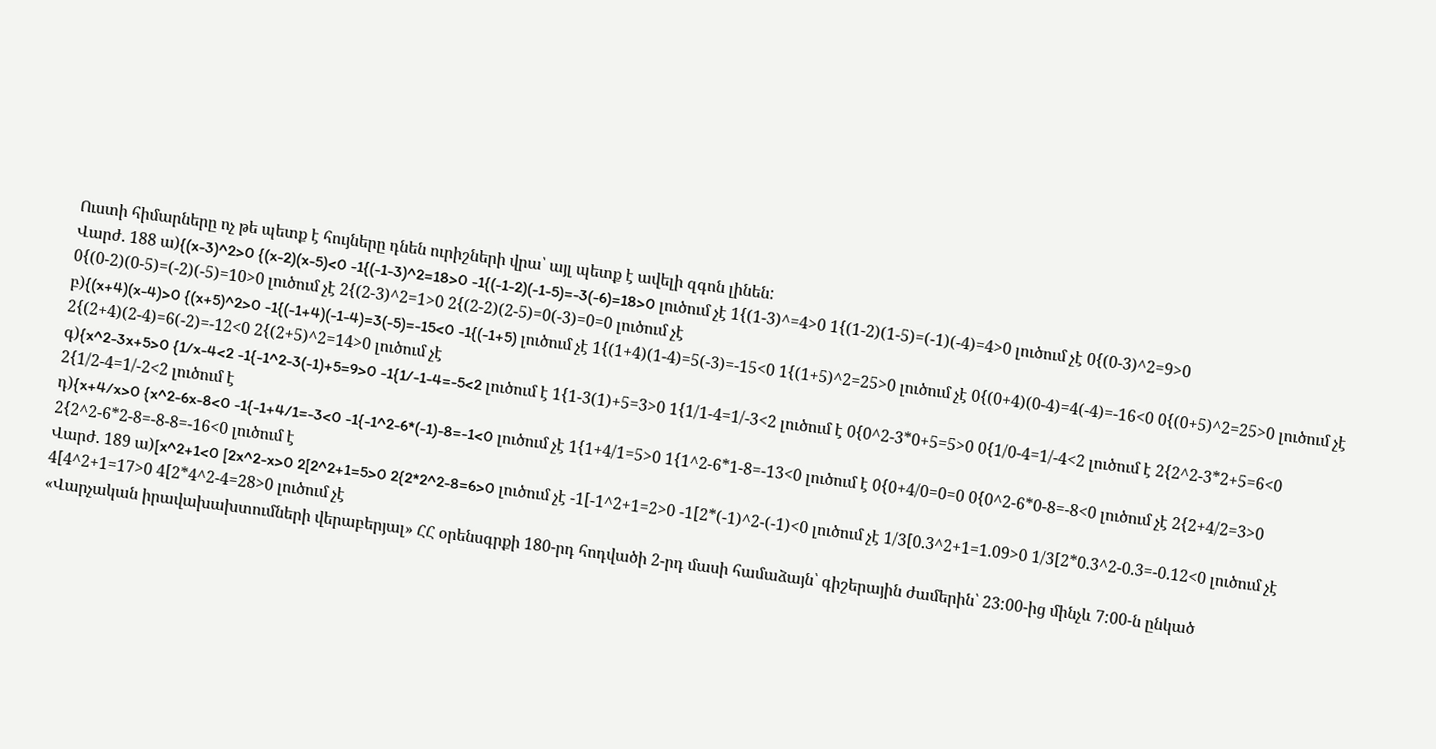Ուստի հիմարները ոչ թե պետք է հույները դնեն ուրիշների վրա՝ այլ պետք է ավելի զգոն լինեն:
Վարժ. 188 ա){(x-3)^2>0 {(x-2)(x-5)<0 -1{(-1-3)^2=18>0 -1{(-1-2)(-1-5)=-3(-6)=18>0 լուծում չէ 1{(1-3)^=4>0 1{(1-2)(1-5)=(-1)(-4)=4>0 լուծում չէ 0{(0-3)^2=9>0 0{(0-2)(0-5)=(-2)(-5)=10>0 լուծում չէ 2{(2-3)^2=1>0 2{(2-2)(2-5)=0(-3)=0=0 լուծում չէ
բ){(x+4)(x-4)>0 {(x+5)^2>0 -1{(-1+4)(-1-4)=3(-5)=-15<0 -1{(-1+5) լուծում չէ 1{(1+4)(1-4)=5(-3)=-15<0 1{(1+5)^2=25>0 լուծում չէ 0{(0+4)(0-4)=4(-4)=-16<0 0{(0+5)^2=25>0 լուծում չէ 2{(2+4)(2-4)=6(-2)=-12<0 2{(2+5)^2=14>0 լուծում չէ
գ){x^2-3x+5>0 {1/x-4<2 -1{-1^2-3(-1)+5=9>0 -1{1/-1-4=-5<2 լուծում է 1{1-3(1)+5=3>0 1{1/1-4=1/-3<2 լուծում է 0{0^2-3*0+5=5>0 0{1/0-4=1/-4<2 լուծում է 2{2^2-3*2+5=6<0 2{1/2-4=1/-2<2 լուծում է
դ){x+4/x>0 {x^2-6x-8<0 -1{-1+4/1=-3<0 -1{-1^2-6*(-1)-8=-1<0 լուծում չէ 1{1+4/1=5>0 1{1^2-6*1-8=-13<0 լուծում է 0{0+4/0=0=0 0{0^2-6*0-8=-8<0 լուծում չէ 2{2+4/2=3>0 2{2^2-6*2-8=-8-8=-16<0 լուծում է
Վարժ. 189 ա)[x^2+1<0 [2x^2-x>0 2[2^2+1=5>0 2{2*2^2-8=6>0 լուծում չէ -1[-1^2+1=2>0 -1[2*(-1)^2-(-1)<0 լուծում չէ 1/3[0.3^2+1=1.09>0 1/3[2*0.3^2-0.3=-0.12<0 լուծում չէ 4[4^2+1=17>0 4[2*4^2-4=28>0 լուծում չէ
«Վարչական իրավախախտումների վերաբերյալ» ՀՀ օրենսգրքի 180-րդ հոդվածի 2-րդ մասի համաձայն՝ գիշերային ժամերին՝ 23:00-ից մինչև 7:00-ն ընկած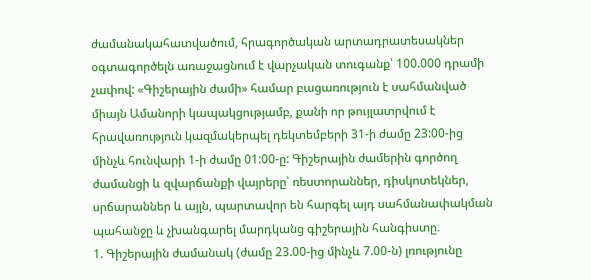ժամանակահատվածում, հրագործական արտադրատեսակներ օգտագործելն առաջացնում է վարչական տուգանք՝ 100.000 դրամի չափով: «Գիշերային ժամի» համար բացառություն է սահմանված միայն Ամանորի կապակցությամբ, քանի որ թույլատրվում է հրավառություն կազմակերպել դեկտեմբերի 31-ի ժամը 23:00-ից մինչև հունվարի 1-ի ժամը 01:00-ը: Գիշերային ժամերին գործող ժամանցի և զվարճանքի վայրերը՝ ռեստորաններ, դիսկոտեկներ, սրճարաններ և այլն, պարտավոր են հարգել այդ սահմանափակման պահանջը և չխանգարել մարդկանց գիշերային հանգիստը։
1. Գիշերային ժամանակ (ժամը 23.00-ից մինչև 7.00-ն) լռությունը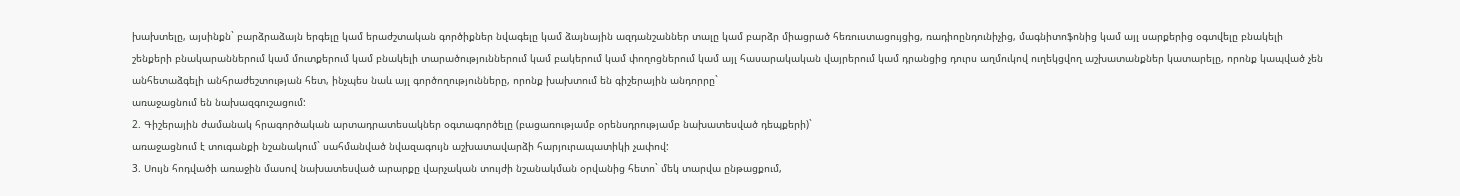խախտելը, այսինքն` բարձրաձայն երգելը կամ երաժշտական գործիքներ նվագելը կամ ձայնային ազդանշաններ տալը կամ բարձր միացրած հեռուստացույցից, ռադիոընդունիչից, մագնիտոֆոնից կամ այլ սարքերից օգտվելը բնակելի շենքերի բնակարաններում կամ մուտքերում կամ բնակելի տարածություններում կամ բակերում կամ փողոցներում կամ այլ հասարակական վայրերում կամ դրանցից դուրս աղմուկով ուղեկցվող աշխատանքներ կատարելը, որոնք կապված չեն անհետաձգելի անհրաժեշտության հետ, ինչպես նաև այլ գործողությունները, որոնք խախտում են գիշերային անդորրը`
առաջացնում են նախազգուշացում:
2. Գիշերային ժամանակ հրագործական արտադրատեսակներ օգտագործելը (բացառությամբ օրենսդրությամբ նախատեսված դեպքերի)`
առաջացնում է տուգանքի նշանակում` սահմանված նվազագույն աշխատավարձի հարյուրապատիկի չափով:
3. Սույն հոդվածի առաջին մասով նախատեսված արարքը վարչական տույժի նշանակման օրվանից հետո` մեկ տարվա ընթացքում,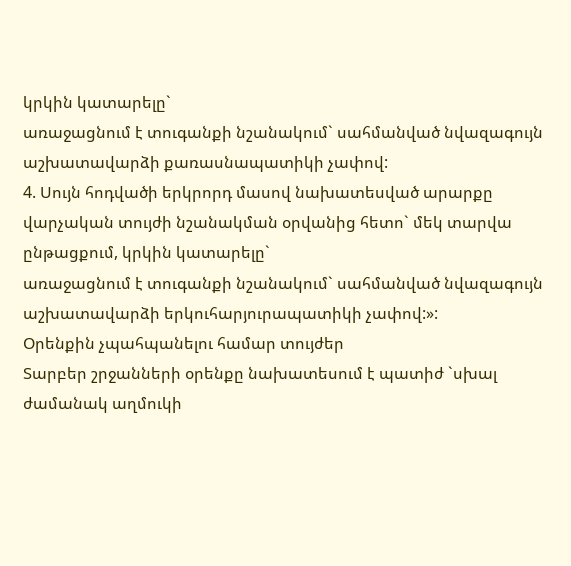կրկին կատարելը`
առաջացնում է տուգանքի նշանակում` սահմանված նվազագույն աշխատավարձի քառասնապատիկի չափով:
4. Սույն հոդվածի երկրորդ մասով նախատեսված արարքը վարչական տույժի նշանակման օրվանից հետո` մեկ տարվա ընթացքում, կրկին կատարելը`
առաջացնում է տուգանքի նշանակում` սահմանված նվազագույն աշխատավարձի երկուհարյուրապատիկի չափով:»:
Օրենքին չպահպանելու համար տույժեր
Տարբեր շրջանների օրենքը նախատեսում է պատիժ `սխալ ժամանակ աղմուկի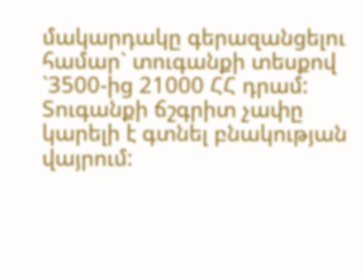մակարդակը գերազանցելու համար` տուգանքի տեսքով `3500-ից 21000 ՀՀ դրամ: Տուգանքի ճշգրիտ չափը կարելի է գտնել բնակության վայրում: